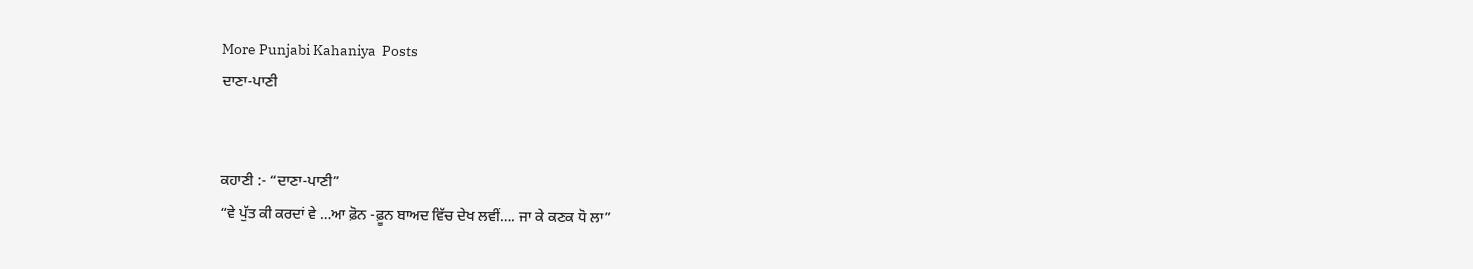More Punjabi Kahaniya  Posts
ਦਾਣਾ-ਪਾਣੀ


ਕਹਾਣੀ :- “ਦਾਣਾ-ਪਾਣੀ”
“ਵੇ ਪੁੱਤ ਕੀ ਕਰਦਾਂ ਵੇ …ਆ ਫ਼ੋਨ -ਫ਼ੂਨ ਬਾਅਦ ਵਿੱਚ ਦੇਖ ਲਵੀਂ…. ਜਾ ਕੇ ਕਣਕ ਧੋ ਲਾ”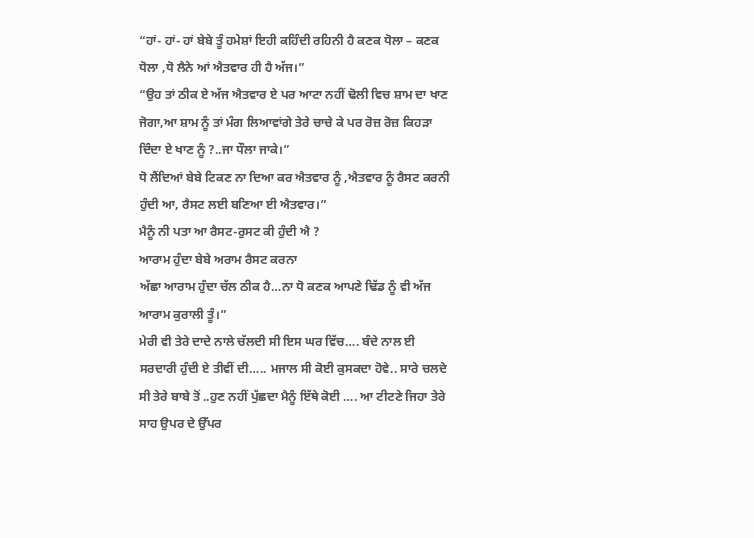“ਹਾਂ- ਹਾਂ- ਹਾਂ ਬੇਬੇ ਤੂੰ ਹਮੇਸ਼ਾਂ ਇਹੀ ਕਹਿੰਦੀ ਰਹਿਨੀ ਹੈ ਕਣਕ ਧੋਲਾ – ਕਣਕ ਧੋਲਾ ,ਧੋ ਲੈਨੇ ਆਂ ਐਤਵਾਰ ਹੀ ਹੈ ਅੱਜ।”
“ਉਹ ਤਾਂ ਠੀਕ ਏ ਅੱਜ ਐਤਵਾਰ ਏ ਪਰ ਆਟਾ ਨਹੀਂ ਢੋਲੀ ਵਿਚ ਸ਼ਾਮ ਦਾ ਖਾਣ ਜੋਗਾ,ਆ ਸ਼ਾਮ ਨੂੰ ਤਾਂ ਮੰਗ ਲਿਆਵਾਂਗੇ ਤੇਰੇ ਚਾਚੇ ਕੇ ਪਰ ਰੋਜ਼ ਰੋਜ਼ ਕਿਹੜਾ ਦਿੰਦਾ ਏ ਖਾਣ ਨੂੰ ?..ਜਾ ਧੌਲਾ ਜਾਕੇ।”
ਧੋ ਲੈਂਦਿਆਂ ਬੇਬੇ ਟਿਕਣ ਨਾ ਦਿਆ ਕਰ ਐਤਵਾਰ ਨੂੰ ,ਐਤਵਾਰ ਨੂੰ ਰੈਸਟ ਕਰਨੀ ਹੁੰਦੀ ਆ, ਰੈਸਟ ਲਈ ਬਣਿਆ ਈ ਐਤਵਾਰ।”
ਮੈਨੂੰ ਨੀ ਪਤਾ ਆ ਰੈਸਟ-ਰੁਸਟ ਕੀ ਹੁੰਦੀ ਐ ?
ਆਰਾਮ ਹੁੰਦਾ ਬੇਬੇ ਅਰਾਮ ਰੈਸਟ ਕਰਨਾ
ਅੱਛਾ ਆਰਾਮ ਹੁੰਦਾ ਚੱਲ ਠੀਕ ਹੈ…ਨਾ ਧੋ ਕਣਕ ਆਪਣੇ ਢਿੱਡ ਨੂੰ ਵੀ ਅੱਜ ਆਰਾਮ ਕੁਰਾਲੀ ਤੂੰ।”
ਮੇਰੀ ਵੀ ਤੇਰੇ ਦਾਦੇ ਨਾਲੇ ਚੱਲਦੀ ਸੀ ਇਸ ਘਰ ਵਿੱਚ…. ਬੰਦੇ ਨਾਲ ਈ ਸਰਦਾਰੀ ਹੁੰਦੀ ਏ ਤੀਵੀਂ ਦੀ….. ਮਜਾਲ ਸੀ ਕੋਈ ਕੁਸਕਦਾ ਹੋਵੇ.. ਸਾਰੇ ਚਲਦੇ ਸੀ ਤੇਰੇ ਬਾਬੇ ਤੋਂ ..ਹੁਣ ਨਹੀਂ ਪੁੱਛਦਾ ਮੈਨੂੰ ਇੱਥੇ ਕੋਈ …. ਆ ਟੀਟਣੇ ਜਿਹਾ ਤੇਰੇ ਸਾਹ ਉਪਰ ਦੇ ਉੱਪਰ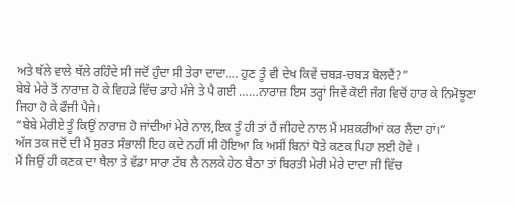ਅਤੇ ਥੱਲੇ ਵਾਲੇ ਥੱਲੇ ਰਹਿੰਦੇ ਸੀ ਜਦੋਂ ਹੁੰਦਾ ਸੀ ਤੇਰਾ ਦਾਦਾ…. ਹੁਣ ਤੂੰ ਵੀ ਦੇਖ ਕਿਵੇਂ ਚਬੜ-ਚਬੜ ਬੋਲਦੈਂ?”
ਬੇਬੇ ਮੇਰੇ ਤੋਂ ਨਾਰਾਜ਼ ਹੋ ਕੇ ਵਿਹੜੇ ਵਿੱਚ ਡਾਹੇ ਮੰਜੇ ਤੇ ਪੈ ਗਈ ……ਨਾਰਾਜ਼ ਇਸ ਤਰ੍ਹਾਂ ਜਿਵੇਂ ਕੋਈ ਜੰਗ ਵਿਚੋਂ ਹਾਰ ਕੇ ਨਿਮੋਝੂਣਾ ਜਿਹਾ ਹੋ ਕੇ ਫੌਜੀ ਪੈਜੇ।
“ਬੇਬੇ ਮੇਰੀਏ ਤੂੰ ਕਿਉਂ ਨਾਰਾਜ਼ ਹੋ ਜਾਂਦੀਆਂ ਮੇਰੇ ਨਾਲ,ਇਕ ਤੂੰ ਹੀ ਤਾਂ ਹੈਂ ਜੀਹਦੇ ਨਾਲ ਮੈਂ ਮਸ਼ਕਰੀਆਂ ਕਰ ਲੈਂਦਾ ਹਾਂ।”
ਅੱਜ ਤਕ ਜਦੋਂ ਦੀ ਮੈਂ ਸੁਰਤ ਸੰਭਾਲੀ ਇਹ ਕਦੇ ਨਹੀਂ ਸੀ ਹੋਇਆ ਕਿ ਅਸੀਂ ਬਿਨਾਂ ਧੋਤੇ ਕਣਕ ਪਿਹਾ ਲਈ ਹੋਵੇ ।
ਮੈਂ ਜਿਉਂ ਹੀ ਕਣਕ ਦਾ ਥੈਲਾ ਤੇ ਵੱਡਾ ਸਾਰਾ ਟੱਬ ਲੈ ਨਲਕੇ ਹੇਠ ਬੈਠਾ ਤਾਂ ਬਿਰਤੀ ਮੇਰੀ ਮੇਰੇ ਦਾਦਾ ਜੀ ਵਿੱਚ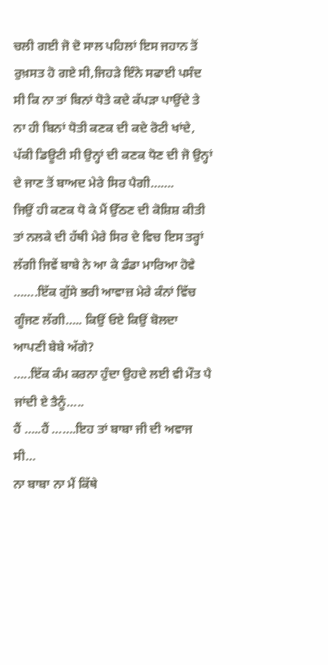ਚਲੀ ਗਈ ਜੋ ਦੋ ਸਾਲ ਪਹਿਲਾਂ ਇਸ ਜਹਾਨ ਤੋਂ ਰੁਖ਼ਸਤ ਹੋ ਗਏ ਸੀ,ਜਿਹੜੇ ਇੰਨੇ ਸਫਾਈ ਪਸੰਦ ਸੀ ਕਿ ਨਾ ਤਾਂ ਬਿਨਾਂ ਧੋਤੇ ਕਦੇ ਕੱਪੜਾ ਪਾਉਂਦੇ ਤੇ ਨਾ ਹੀ ਬਿਨਾਂ ਧੋਤੀ ਕਣਕ ਦੀ ਕਦੇ ਰੋਟੀ ਖਾਂਦੇ, ਪੱਕੀ ਡਿਊਟੀ ਸੀ ਉਨ੍ਹਾਂ ਦੀ ਕਣਕ ਧੋਣ ਦੀ ਜੋ ਉਨ੍ਹਾਂ ਦੇ ਜਾਣ ਤੋਂ ਬਾਅਦ ਮੇਰੇ ਸਿਰ ਪੈਗੀ…….
ਜਿਉਂ ਹੀ ਕਣਕ ਧੋ ਕੇ ਮੈਂ ਉੱਠਣ ਦੀ ਕੋਸ਼ਿਸ਼ ਕੀਤੀ ਤਾਂ ਨਲਕੇ ਦੀ ਹੱਥੀ ਮੇਰੇ ਸਿਰ ਦੇ ਵਿਚ ਇਸ ਤਰ੍ਹਾਂ ਲੱਗੀ ਜਿਵੇਂ ਬਾਬੇ ਨੇ ਆ ਕੇ ਡੰਡਾ ਮਾਰਿਆ ਹੋਵੇ …….ਇੱਕ ਗੁੱਸੇ ਭਰੀ ਆਵਾਜ਼ ਮੇਰੇ ਕੰਨਾਂ ਵਿੱਚ ਗੂੰਜਣ ਲੱਗੀ….. ਕਿਉਂ ਓਏ ਕਿਉਂ ਬੋਲਦਾ ਆਪਣੀ ਬੇਬੇ ਅੱਗੇ?
…..ਇੱਕ ਕੰਮ ਕਰਨਾ ਹੁੰਦਾ ਉਹਦੇ ਲਈ ਵੀ ਮੌਤ ਪੈ ਜਾਂਦੀ ਏ ਤੈਨੂੰ…..
ਹੈਂ …..ਹੈਂ …….ਇਹ ਤਾਂ ਬਾਬਾ ਜੀ ਦੀ ਅਵਾਜ ਸੀ…
ਨਾ ਬਾਬਾ ਨਾ ਮੈਂ ਕਿੱਥੇ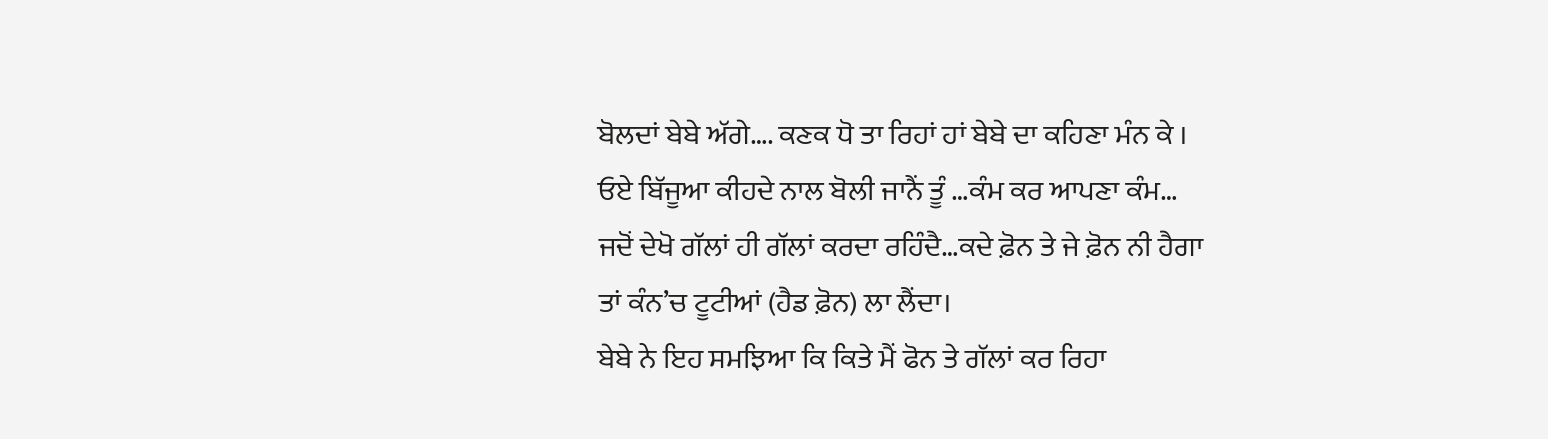ਬੋਲਦਾਂ ਬੇਬੇ ਅੱਗੇ…. ਕਣਕ ਧੋ ਤਾ ਰਿਹਾਂ ਹਾਂ ਬੇਬੇ ਦਾ ਕਹਿਣਾ ਮੰਨ ਕੇ ।
ਓਏ ਬਿੱਜੂਆ ਕੀਹਦੇ ਨਾਲ ਬੋਲੀ ਜਾਨੈਂ ਤੂੰ …ਕੰਮ ਕਰ ਆਪਣਾ ਕੰਮ…
ਜਦੋਂ ਦੇਖੋ ਗੱਲਾਂ ਹੀ ਗੱਲਾਂ ਕਰਦਾ ਰਹਿੰਦੈ…ਕਦੇ ਫ਼ੋਨ ਤੇ ਜੇ ਫ਼ੋਨ ਨੀ ਹੈਗਾ ਤਾਂ ਕੰਨ’ਚ ਟੂਟੀਆਂ (ਹੈਡ ਫ਼ੋਨ) ਲਾ ਲੈਂਦਾ।
ਬੇਬੇ ਨੇ ਇਹ ਸਮਝਿਆ ਕਿ ਕਿਤੇ ਮੈਂ ਫੋਨ ਤੇ ਗੱਲਾਂ ਕਰ ਰਿਹਾ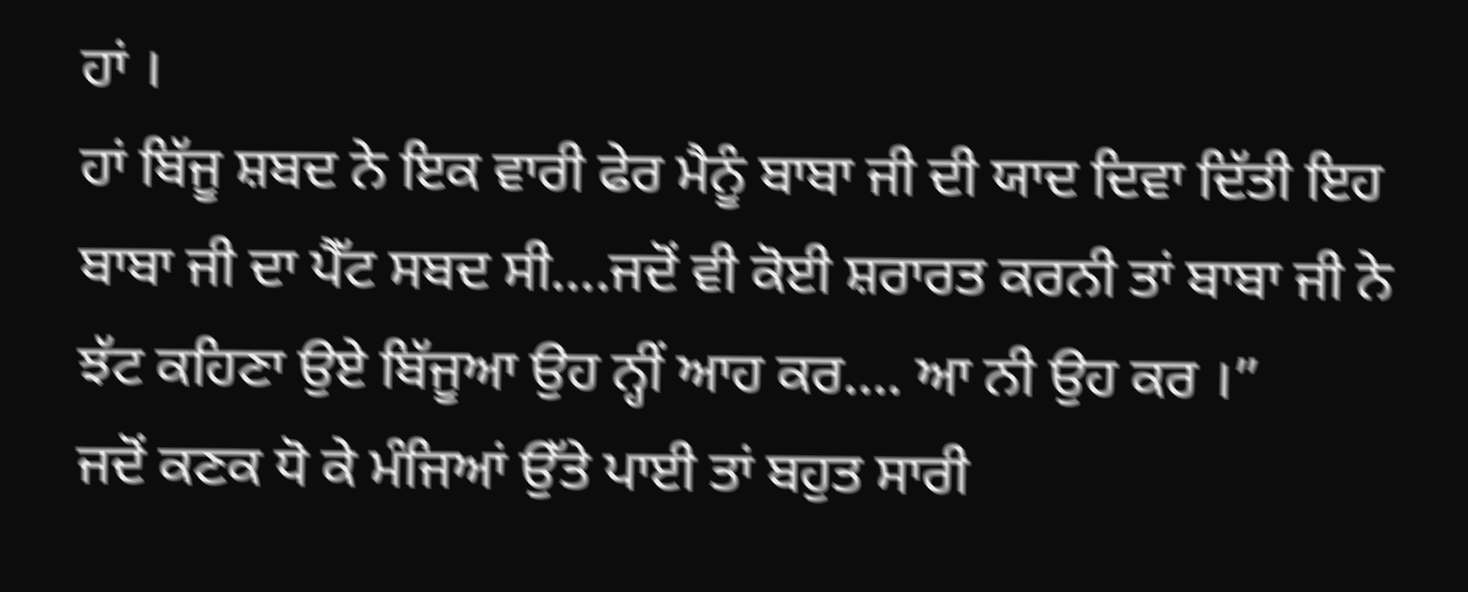ਹਾਂ ।
ਹਾਂ ਬਿੱਜੂ ਸ਼ਬਦ ਨੇ ਇਕ ਵਾਰੀ ਫੇਰ ਮੈਨੂੰ ਬਾਬਾ ਜੀ ਦੀ ਯਾਦ ਦਿਵਾ ਦਿੱਤੀ ਇਹ ਬਾਬਾ ਜੀ ਦਾ ਪੈੱਟ ਸਬਦ ਸੀ….ਜਦੋਂ ਵੀ ਕੋਈ ਸ਼ਰਾਰਤ ਕਰਨੀ ਤਾਂ ਬਾਬਾ ਜੀ ਨੇ ਝੱਟ ਕਹਿਣਾ ਉਏ ਬਿੱਜੂਆ ਉਹ ਨ੍ਹੀਂ ਆਹ ਕਰ…. ਆ ਨੀ ਉਹ ਕਰ ।”
ਜਦੋਂ ਕਣਕ ਧੋ ਕੇ ਮੰਜਿਆਂ ਉੱਤੇ ਪਾਈ ਤਾਂ ਬਹੁਤ ਸਾਰੀ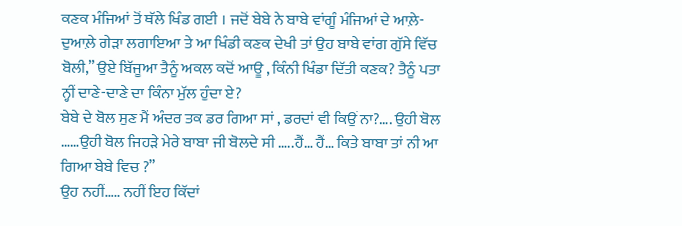ਕਣਕ ਮੰਜਿਆਂ ਤੋਂ ਥੱਲੇ ਖਿੰਡ ਗਈ । ਜਦੋਂ ਬੇਬੇ ਨੇ ਬਾਬੇ ਵਾਂਗੂੰ ਮੰਜਿਆਂ ਦੇ ਆਲ਼ੇ-ਦੁਆਲ਼ੇ ਗੇੜਾ ਲਗਾਇਆ ਤੇ ਆ ਖਿੰਡੀ ਕਣਕ ਦੇਖੀ ਤਾਂ ਉਹ ਬਾਬੇ ਵਾਂਗ ਗੁੱਸੇ ਵਿੱਚ ਬੋਲੀ,” ਉਏ ਬਿੱਜੂਆ ਤੈਨੂੰ ਅਕਲ ਕਦੋਂ ਆਊ , ਕਿੰਨੀ ਖਿੰਡਾ ਦਿੱਤੀ ਕਣਕ? ਤੈਨੂੰ ਪਤਾ ਨ੍ਹੀਂ ਦਾਣੇ-ਦਾਣੇ ਦਾ ਕਿੰਨਾ ਮੁੱਲ ਹੁੰਦਾ ਏ?
ਬੇਬੇ ਦੇ ਬੋਲ ਸੁਣ ਮੈਂ ਅੰਦਰ ਤਕ ਡਰ ਗਿਆ ਸਾਂ , ਡਰਦਾਂ ਵੀ ਕਿਉਂ ਨਾ?…. ਉਹੀ ਬੋਲ ……ਉਹੀ ਬੋਲ ਜਿਹੜੇ ਮੇਰੇ ਬਾਬਾ ਜੀ ਬੋਲਦੇ ਸੀ …..ਹੈਂ… ਹੈਂ… ਕਿਤੇ ਬਾਬਾ ਤਾਂ ਨੀ ਆ ਗਿਆ ਬੇਬੇ ਵਿਚ ?”
ਉਹ ਨਹੀਂ….. ਨਹੀਂ ਇਹ ਕਿੱਦਾਂ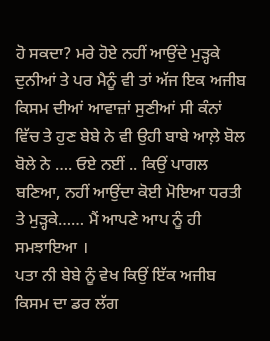ਹੋ ਸਕਦਾ? ਮਰੇ ਹੋਏ ਨਹੀਂ ਆਉਂਦੇ ਮੁੜ੍ਹਕੇ ਦੁਨੀਆਂ ਤੇ ਪਰ ਮੈਨੂੰ ਵੀ ਤਾਂ ਅੱਜ ਇਕ ਅਜੀਬ ਕਿਸਮ ਦੀਆਂ ਆਵਾਜ਼ਾਂ ਸੁਣੀਆਂ ਸੀ ਕੰਨਾਂ ਵਿੱਚ ਤੇ ਹੁਣ ਬੇਬੇ ਨੇ ਵੀ ਉਹੀ ਬਾਬੇ ਆਲ਼ੇ ਬੋਲ ਬੋਲੇ ਨੇ …. ਓਏ ਨਈਂ .. ਕਿਉਂ ਪਾਗਲ ਬਣਿਆ, ਨਹੀਂ ਆਉਂਦਾ ਕੋਈ ਮੋਇਆ ਧਰਤੀ ਤੇ ਮੁੜ੍ਹਕੇ…… ਮੈਂ ਆਪਣੇ ਆਪ ਨੂੰ ਹੀ ਸਮਝਾਇਆ ।
ਪਤਾ ਨੀ ਬੇਬੇ ਨੂੰ ਵੇਖ ਕਿਉਂ ਇੱਕ ਅਜੀਬ ਕਿਸਮ ਦਾ ਡਰ ਲੱਗ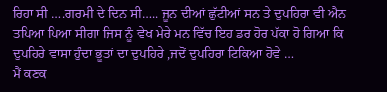ਰਿਹਾ ਸੀ ….ਗਰਮੀ ਦੇ ਦਿਨ ਸੀ….. ਜੂਨ ਦੀਆਂ ਛੁੱਟੀਆਂ ਸਨ ਤੇ ਦੁਪਹਿਰਾ ਵੀ ਐਨ ਤਪਿਆ ਪਿਆ ਸੀਗਾ ਜਿਸ ਨੂੰ ਵੇਖ ਮੇਰੇ ਮਨ ਵਿੱਚ ਇਹ ਡਰ ਹੋਰ ਪੱਕਾ ਹੋ ਗਿਆ ਕਿ ਦੁਪਹਿਰੇ ਵਾਸਾ ਹੁੰਦਾ ਭੂਤਾਂ ਦਾ ਦੁਪਹਿਰੇ ,ਜਦੋਂ ਦੁਪਹਿਰਾ ਟਿਕਿਆ ਹੋਵੇ …
ਮੈਂ ਕਣਕ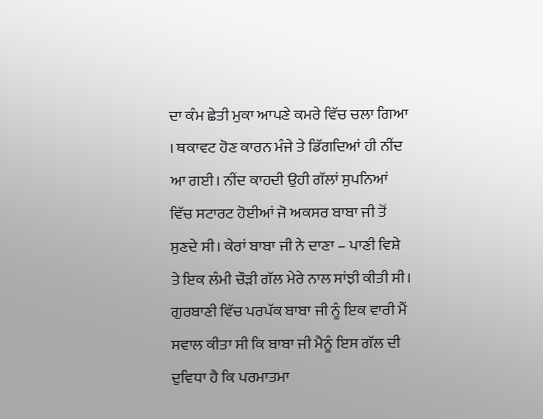ਦਾ ਕੰਮ ਛੇਤੀ ਮੁਕਾ ਆਪਣੇ ਕਮਰੇ ਵਿੱਚ ਚਲਾ ਗਿਆ । ਥਕਾਵਟ ਹੋਣ ਕਾਰਨ ਮੰਜੇ ਤੇ ਡਿੱਗਦਿਆਂ ਹੀ ਨੀਂਦ ਆ ਗਈ। ਨੀਂਦ ਕਾਹਦੀ ਉਹੀ ਗੱਲਾਂ ਸੁਪਨਿਆਂ ਵਿੱਚ ਸਟਾਰਟ ਹੋਈਆਂ ਜੋ ਅਕਸਰ ਬਾਬਾ ਜੀ ਤੋਂ ਸੁਣਦੇ ਸੀ। ਕੇਰਾਂ ਬਾਬਾ ਜੀ ਨੇ ਦਾਣਾ – ਪਾਣੀ ਵਿਸ਼ੇ ਤੇ ਇਕ ਲੰਮੀ ਚੌੜੀ ਗੱਲ ਮੇਰੇ ਨਾਲ ਸਾਂਝੀ ਕੀਤੀ ਸੀ।
ਗੁਰਬਾਣੀ ਵਿੱਚ ਪਰਪੱਕ ਬਾਬਾ ਜੀ ਨੂੰ ਇਕ ਵਾਰੀ ਮੈਂ ਸਵਾਲ ਕੀਤਾ ਸੀ ਕਿ ਬਾਬਾ ਜੀ ਮੈਨੂੰ ਇਸ ਗੱਲ ਦੀ ਦੁਵਿਧਾ ਹੈ ਕਿ ਪਰਮਾਤਮਾ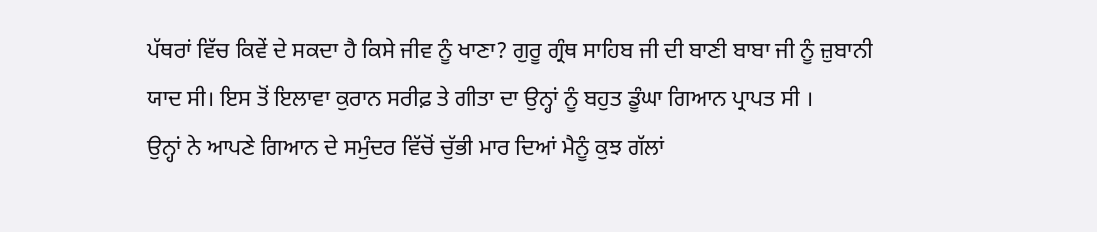ਪੱਥਰਾਂ ਵਿੱਚ ਕਿਵੇਂ ਦੇ ਸਕਦਾ ਹੈ ਕਿਸੇ ਜੀਵ ਨੂੰ ਖਾਣਾ? ਗੁਰੂ ਗ੍ਰੰਥ ਸਾਹਿਬ ਜੀ ਦੀ ਬਾਣੀ ਬਾਬਾ ਜੀ ਨੂੰ ਜ਼ੁਬਾਨੀ ਯਾਦ ਸੀ। ਇਸ ਤੋਂ ਇਲਾਵਾ ਕੁਰਾਨ ਸਰੀਫ਼ ਤੇ ਗੀਤਾ ਦਾ ਉਨ੍ਹਾਂ ਨੂੰ ਬਹੁਤ ਡੂੰਘਾ ਗਿਆਨ ਪ੍ਰਾਪਤ ਸੀ ।
ਉਨ੍ਹਾਂ ਨੇ ਆਪਣੇ ਗਿਆਨ ਦੇ ਸਮੁੰਦਰ ਵਿੱਚੋਂ ਚੁੱਭੀ ਮਾਰ ਦਿਆਂ ਮੈਨੂੰ ਕੁਝ ਗੱਲਾਂ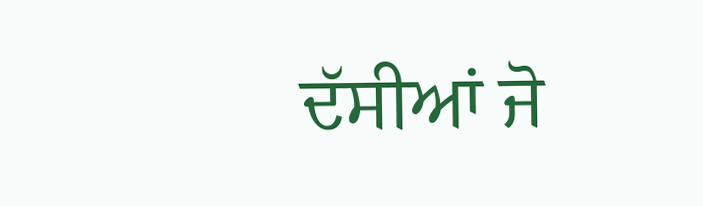ਦੱਸੀਆਂ ਜੋ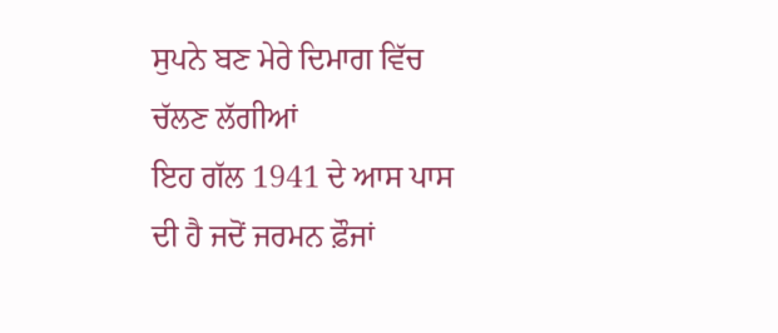ਸੁਪਨੇ ਬਣ ਮੇਰੇ ਦਿਮਾਗ ਵਿੱਚ ਚੱਲਣ ਲੱਗੀਆਂ
ਇਹ ਗੱਲ 1941 ਦੇ ਆਸ ਪਾਸ ਦੀ ਹੈ ਜਦੋਂ ਜਰਮਨ ਫ਼ੌਜਾਂ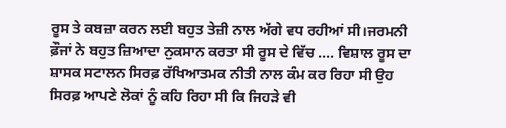ਰੂਸ ਤੇ ਕਬਜ਼ਾ ਕਰਨ ਲਈ ਬਹੁਤ ਤੇਜ਼ੀ ਨਾਲ ਅੱਗੇ ਵਧ ਰਹੀਆਂ ਸੀ।ਜਰਮਨੀ ਫ਼ੌਜਾਂ ਨੇ ਬਹੁਤ ਜ਼ਿਆਦਾ ਨੁਕਸਾਨ ਕਰਤਾ ਸੀ ਰੂਸ ਦੇ ਵਿੱਚ …. ਵਿਸ਼ਾਲ ਰੂਸ ਦਾ ਸ਼ਾਸਕ ਸਟਾਲਨ ਸਿਰਫ਼ ਰੱਖਿਆਤਮਕ ਨੀਤੀ ਨਾਲ ਕੰਮ ਕਰ ਰਿਹਾ ਸੀ ਉਹ ਸਿਰਫ਼ ਆਪਣੇ ਲੋਕਾਂ ਨੂੰ ਕਹਿ ਰਿਹਾ ਸੀ ਕਿ ਜਿਹੜੇ ਵੀ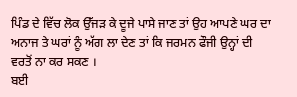ਪਿੰਡ ਦੇ ਵਿੱਚ ਲੋਕ ਉੱਜੜ ਕੇ ਦੂਜੇ ਪਾਸੇ ਜਾਣ ਤਾਂ ਉਹ ਆਪਣੇ ਘਰ ਦਾ ਅਨਾਜ ਤੇ ਘਰਾਂ ਨੂੰ ਅੱਗ ਲਾ ਦੇਣ ਤਾਂ ਕਿ ਜਰਮਨ ਫੌਜੀ ਉਨ੍ਹਾਂ ਦੀ ਵਰਤੋਂ ਨਾ ਕਰ ਸਕਣ ।
ਬਈ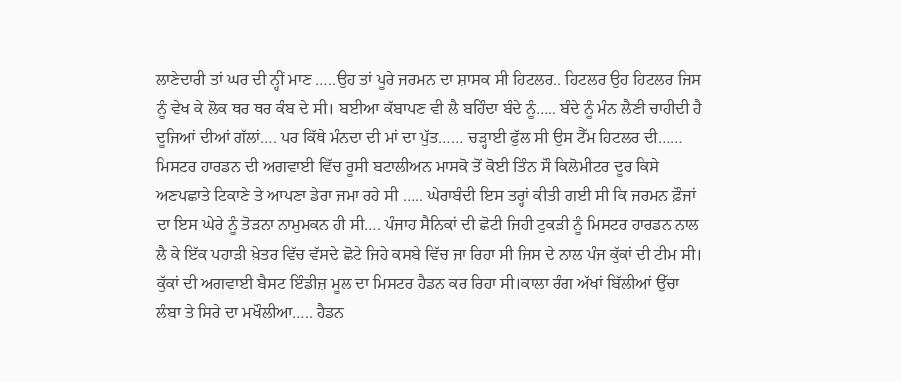ਲਾਣੇਦਾਰੀ ਤਾਂ ਘਰ ਦੀ ਨ੍ਹੀਂ ਮਾਣ …..ਉਹ ਤਾਂ ਪੂਰੇ ਜਰਮਨ ਦਾ ਸ਼ਾਸਕ ਸੀ ਹਿਟਲਰ.. ਹਿਟਲਰ ਉਹ ਹਿਟਲਰ ਜਿਸ ਨੂੰ ਵੇਖ ਕੇ ਲੋਕ ਥਰ ਥਰ ਕੰਬ ਦੇ ਸੀ। ਬਈਆ ਕੱਬਾਪਣ ਵੀ ਲੈ ਬਹਿੰਦਾ ਬੰਦੇ ਨੂੰ….. ਬੰਦੇ ਨੂੰ ਮੰਨ ਲੈਣੀ ਚਾਹੀਦੀ ਹੈ ਦੂਜਿਆਂ ਦੀਆਂ ਗੱਲਾਂ…. ਪਰ ਕਿੱਥੇ ਮੰਨਦਾ ਦੀ ਮਾਂ ਦਾ ਪੁੱਤ…… ਚੜ੍ਹਾਈ ਫੁੱਲ ਸੀ ਉਸ ਟੈੱਮ ਹਿਟਲਰ ਦੀ……
ਮਿਸਟਰ ਹਾਰਡਨ ਦੀ ਅਗਵਾਈ ਵਿੱਚ ਰੂਸੀ ਬਟਾਲੀਅਨ ਮਾਸਕੋ ਤੋਂ ਕੋਈ ਤਿੰਨ ਸੌ ਕਿਲੋਮੀਟਰ ਦੂਰ ਕਿਸੇ ਅਣਪਛਾਤੇ ਟਿਕਾਣੇ ਤੇ ਆਪਣਾ ਡੇਰਾ ਜਮਾ ਰਹੇ ਸੀ ….. ਘੇਰਾਬੰਦੀ ਇਸ ਤਰ੍ਹਾਂ ਕੀਤੀ ਗਈ ਸੀ ਕਿ ਜਰਮਨ ਫ਼ੌਜਾਂ ਦਾ ਇਸ ਘੇਰੇ ਨੂੰ ਤੋੜਨਾ ਨਾਮੁਮਕਨ ਹੀ ਸੀ…. ਪੰਜਾਹ ਸੈਨਿਕਾਂ ਦੀ ਛੋਟੀ ਜਿਹੀ ਟੁਕੜੀ ਨੂੰ ਮਿਸਟਰ ਹਾਰਡਨ ਨਾਲ ਲੈ ਕੇ ਇੱਕ ਪਹਾੜੀ ਖ਼ੇਤਰ ਵਿੱਚ ਵੱਸਦੇ ਛੋਟੇ ਜਿਹੇ ਕਸਬੇ ਵਿੱਚ ਜਾ ਰਿਹਾ ਸੀ ਜਿਸ ਦੇ ਨਾਲ ਪੰਜ ਕੁੱਕਾਂ ਦੀ ਟੀਮ ਸੀ। ਕੁੱਕਾਂ ਦੀ ਅਗਵਾਈ ਬੈਸਟ ਇੰਡੀਜ਼ ਮੂਲ ਦਾ ਮਿਸਟਰ ਹੈਡਨ ਕਰ ਰਿਹਾ ਸੀ।ਕਾਲਾ ਰੰਗ ਅੱਖਾਂ ਬਿੱਲੀਆਂ ਉੱਚਾ ਲੰਬਾ ਤੇ ਸਿਰੇ ਦਾ ਮਖੌਲੀਆ….. ਹੈਡਨ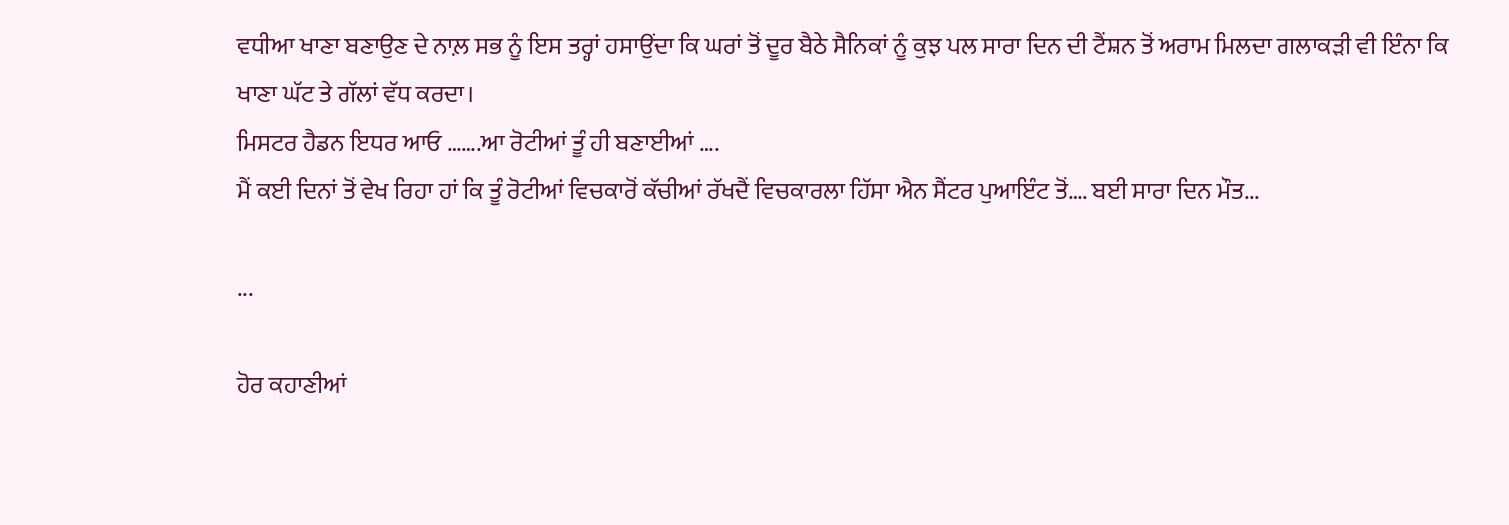ਵਧੀਆ ਖਾਣਾ ਬਣਾਉਣ ਦੇ ਨਾਲ਼ ਸਭ ਨੂੰ ਇਸ ਤਰ੍ਹਾਂ ਹਸਾਉਂਦਾ ਕਿ ਘਰਾਂ ਤੋਂ ਦੂਰ ਬੈਠੇ ਸੈਨਿਕਾਂ ਨੂੰ ਕੁਝ ਪਲ ਸਾਰਾ ਦਿਨ ਦੀ ਟੈਂਸ਼ਨ ਤੋਂ ਅਰਾਮ ਮਿਲਦਾ ਗਲਾਕੜੀ ਵੀ ਇੰਨਾ ਕਿ ਖਾਣਾ ਘੱਟ ਤੇ ਗੱਲਾਂ ਵੱਧ ਕਰਦਾ।
ਮਿਸਟਰ ਹੈਡਨ ਇਧਰ ਆਓ …….ਆ ਰੋਟੀਆਂ ਤੂੰ ਹੀ ਬਣਾਈਆਂ ….
ਮੈਂ ਕਈ ਦਿਨਾਂ ਤੋਂ ਵੇਖ ਰਿਹਾ ਹਾਂ ਕਿ ਤੂੰ ਰੋਟੀਆਂ ਵਿਚਕਾਰੋਂ ਕੱਚੀਆਂ ਰੱਖਦੈਂ ਵਿਚਕਾਰਲਾ ਹਿੱਸਾ ਐਨ ਸੈਂਟਰ ਪੁਆਇੰਟ ਤੋਂ…. ਬਈ ਸਾਰਾ ਦਿਨ ਮੌਤ...

...

ਹੋਰ ਕਹਾਣੀਆਂ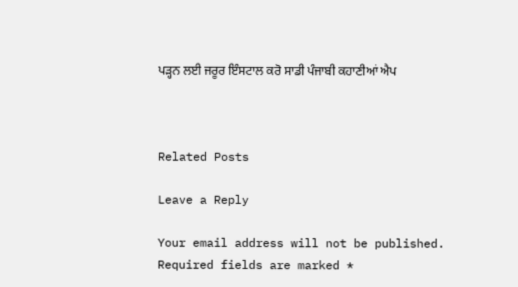ਪੜ੍ਹਨ ਲਈ ਜਰੂਰ ਇੰਸਟਾਲ ਕਰੋ ਸਾਡੀ ਪੰਜਾਬੀ ਕਹਾਣੀਆਂ ਐਪ



Related Posts

Leave a Reply

Your email address will not be published. Required fields are marked *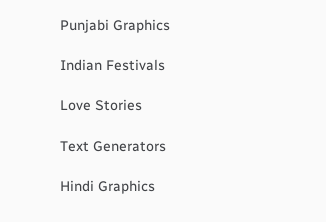Punjabi Graphics

Indian Festivals

Love Stories

Text Generators

Hindi Graphics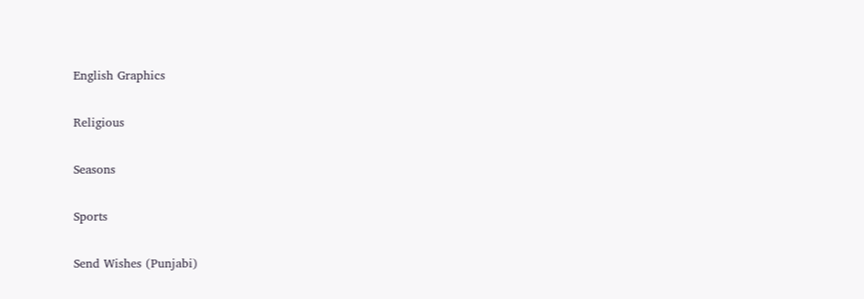English Graphics

Religious

Seasons

Sports

Send Wishes (Punjabi)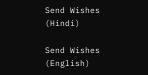Send Wishes (Hindi)

Send Wishes (English)